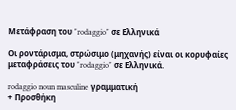Μετάφραση του "rodaggio" σε Ελληνικά

Οι ροντάρισμα, στρώσιμο (μηχανής) είναι οι κορυφαίες μεταφράσεις του "rodaggio" σε Ελληνικά.

rodaggio noun masculine γραμματική
+ Προσθήκη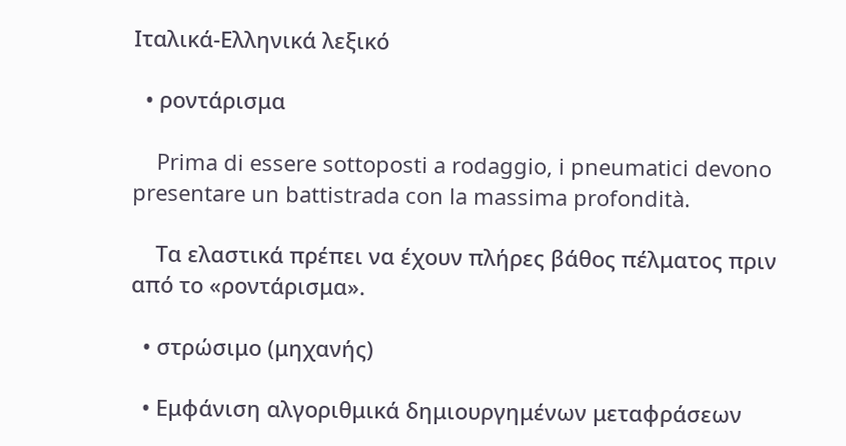Ιταλικά-Ελληνικά λεξικό

  • ροντάρισμα

    Prima di essere sottoposti a rodaggio, i pneumatici devono presentare un battistrada con la massima profondità.

    Τα ελαστικά πρέπει να έχουν πλήρες βάθος πέλματος πριν από το «ροντάρισμα».

  • στρώσιμο (μηχανής)

  • Εμφάνιση αλγοριθμικά δημιουργημένων μεταφράσεων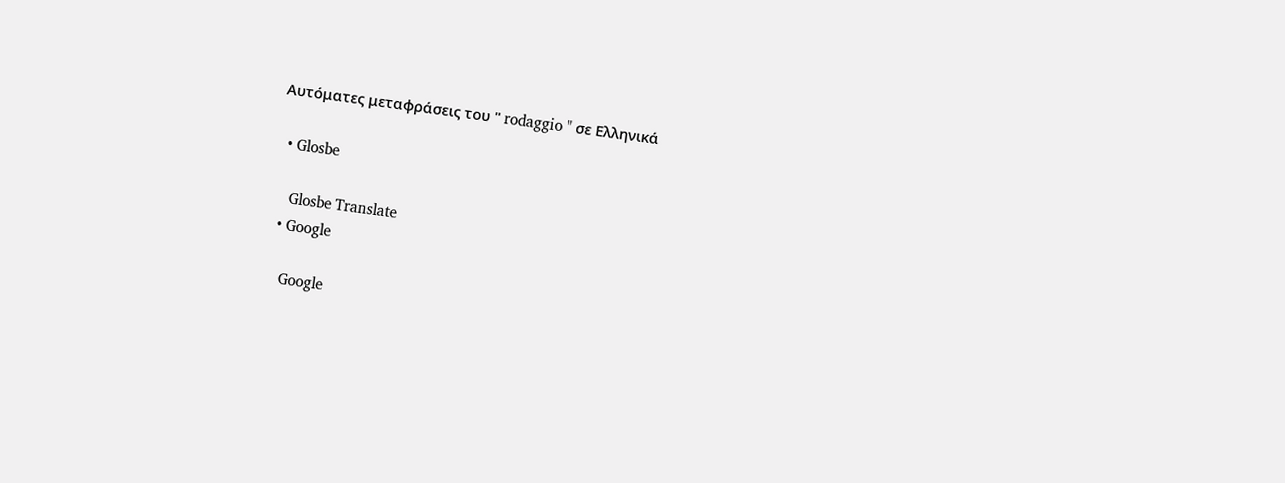Αυτόματες μεταφράσεις του " rodaggio " σε Ελληνικά

  • Glosbe

    Glosbe Translate
  • Google

    Google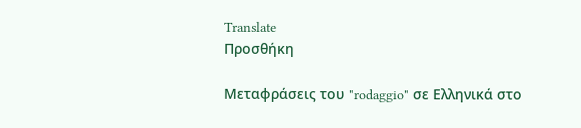Translate
Προσθήκη

Μεταφράσεις του "rodaggio" σε Ελληνικά στο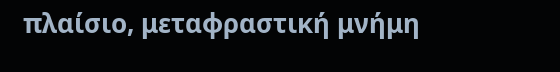πλαίσιο, μεταφραστική μνήμη